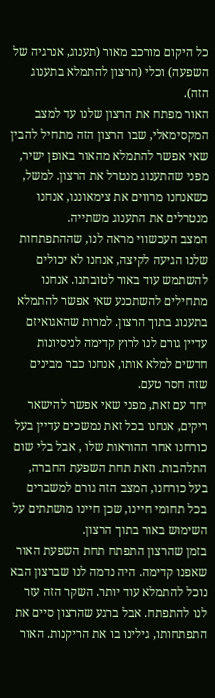כל היקום מורכב מאור (תענוג, אנרגיה של השפעה) וכלי (הרצון להתמלא בתענוג הזה).
האור מפתח את הרצון שלנו עד למצב המקסימאלי, שבו הרצון הזה מתחיל להבין שאי אפשר להתמלא מהאור באופן ישיר, מפני שהתענוג מנטרל את הרצון. למשל, כשאנחנו מרווים את צימאוננו, אנחנו מנטרלים את התענוג משתייה.
המצב העכשווי מראה לנו, שההתפתחות שלנו הגיעה לקיצה, אנחנו לא יכולים להשתמש עוד באור לטובתנו. אנחנו מתחילים להשתכנע שאי אפשר להתמלא בתענוג בתוך הרצון. למרות שהאגואיזם עדיין גורם לנו לרוץ קדימה לניסיונות חדשים למלא אותו, אנחנו כבר מבינים שזה חסר טעם.
יחד עם זאת, מפני שאי אפשר להישאר ריקים, אנחנו בכל זאת נמשכים עדיין בעל כורחנו אחר ההוראות שלו , אבל בלי שום התלהבות. וזאת תחת השפעת החברה, בעל כורחנו, המצב הזה גורם למשברים בכל תחומי חיינו, שכן חיינו מושתתים על השימוש באור בתוך הרצון.
בזמן שהרצון התפתח תחת השפעת האור שאפנו קדימה. היה נדמה לנו שברצון הבא נוכל להתמלא עוד יותר. השקר הזה עזר לנו להתפתח. אבל ברגע שהרצון סיים את התפתחותו, גילינו בו את הריקנות. האור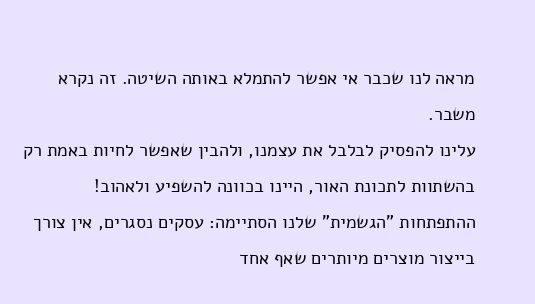מראה לנו שכבר אי אפשר להתמלא באותה השיטה. זה נקרא משבר.
עלינו להפסיק לבלבל את עצמנו, ולהבין שאפשר לחיות באמת רק בהשתוות לתכונת האור, היינו בכוונה להשפיע ולאהוב!
ההתפתחות "הגשמית" שלנו הסתיימה: עסקים נסגרים, אין צורך בייצור מוצרים מיותרים שאף אחד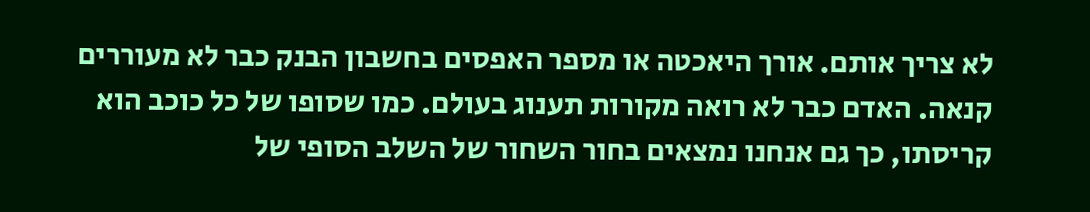לא צריך אותם. אורך היאכטה או מספר האפסים בחשבון הבנק כבר לא מעוררים קנאה. האדם כבר לא רואה מקורות תענוג בעולם. כמו שסופו של כל כוכב הוא קריסתו, כך גם אנחנו נמצאים בחור השחור של השלב הסופי של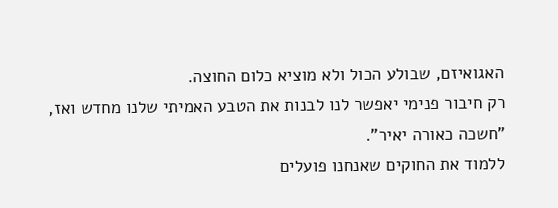האגואיזם, שבולע הכול ולא מוציא כלום החוצה.
רק חיבור פנימי יאפשר לנו לבנות את הטבע האמיתי שלנו מחדש ואז, "חשכה כאורה יאיר".
ללמוד את החוקים שאנחנו פועלים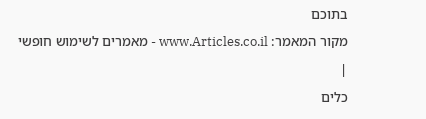בתוכם
מקור המאמר: www.Articles.co.il - מאמרים לשימוש חופשי
|
כלים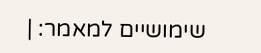שימושיים למאמר: |